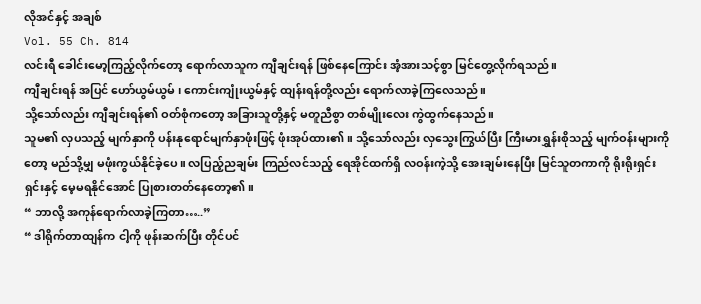လိုအင်နှင့် အချစ်
Vol. 55 Ch. 814
လင်းရီ ခေါင်းမော့ကြည့်လိုက်တော့ ရောက်လာသူက ကျီချင်းရန် ဖြစ်နေကြောင်း အံ့အားသင့်စွာ မြင်တွေ့လိုက်ရသည်။
ကျီချင်းရန် အပြင် ဟော်ယွမ်ယွမ် ၊ ကောင်းကျုံးယွမ်နှင့် ထျန်းရန်တို့လည်း ရောက်လာခဲ့ကြလေသည်။
သို့သော်လည်း ကျီချင်းရန်၏ ဝတ်စုံကတော့ အခြားသူတို့နှင့် မတူညီစွာ တစ်မျိုးလေး ကွဲထွက်နေသည်။
သူမ၏ လှပသည့် မျက်နှာကို ပန်းနုရောင်မျက်နှာဖုံးဖြင့် ဖုံးအုပ်ထား၏။ သို့သော်လည်း လှသွေးကြွယ်ပြီး ကြီးမားရွှန်းစိုသည့် မျက်ဝန်းများကိုတော့ မည်သို့မျှ မဖုံးကွယ်နိုင်ခဲ့ပေ။ လပြည့်ညချမ်း ကြည်လင်သည့် ရေအိုင်ထက်ရှိ လဝန်းကဲ့သို့ အေးချမ်းနေပြီး မြင်သူတကာကို ရိုးရိုးရှင်းရှင်းနှင့် မေ့မရနိုင်အောင် ပြုစားတတ်နေတော့၏။
“ ဘာလို့ အကုန်ရောက်လာခဲ့ကြတာ…..”
“ ဒါရိုက်တာထျန်က ငါ့ကို ဖုန်းဆက်ပြီး တိုင်ပင်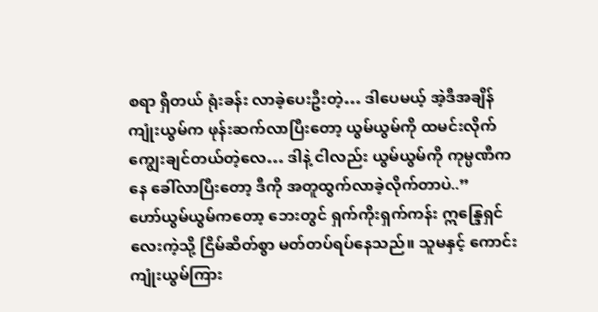စရာ ရှိတယ် ရုံးခန်း လာခဲ့ပေးဦးတဲ့… ဒါပေမယ့် အဲ့ဒီအချိန် ကျုံးယွမ်က ဖုန်းဆက်လာပြီးတော့ ယွမ်ယွမ်ကို ထမင်းလိုက်ကျွေးချင်တယ်တဲ့လေ… ဒါနဲ့ ငါလည်း ယွမ်ယွမ်ကို ကုမ္ပဏီကနေ ခေါ်လာပြီးတော့ ဒီကို အတူထွက်လာခဲ့လိုက်တာပဲ..”
ဟော်ယွမ်ယွမ်ကတော့ ဘေးတွင် ရှက်ကိုးရှက်ကန်း ဣန္ဒြေရှင်လေးကဲ့သို့ ငြိမ်ဆိတ်စွာ မတ်တပ်ရပ်နေသည်။ သူမနှင့် ကောင်းကျုံးယွမ်ကြား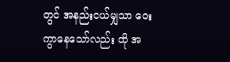တွင် အနည်းငယ်မျှသာ ဝေးကွာနေသော်လည်း ထို အ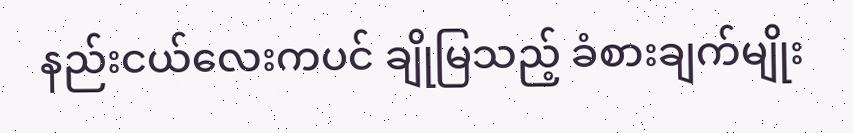နည်းငယ်လေးကပင် ချိုမြသည့် ခံစားချက်မျိုး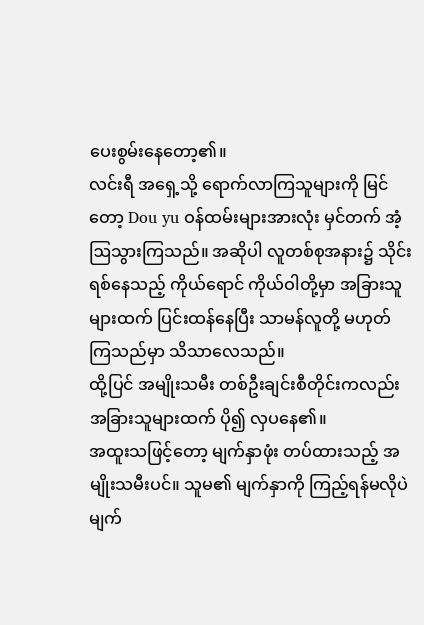ပေးစွမ်းနေတော့၏။
လင်းရီ အရှေ့သို့ ရောက်လာကြသူများကို မြင်တော့ Dou yu ဝန်ထမ်းများအားလုံး မှင်တက် အံ့ဩသွားကြသည်။ အဆိုပါ လူတစ်စုအနား၌ သိုင်းရစ်နေသည့် ကိုယ်ရောင် ကိုယ်ဝါတို့မှာ အခြားသူများထက် ပြင်းထန်နေပြီး သာမန်လူတို့ မဟုတ်ကြသည်မှာ သိသာလေသည်။
ထို့ပြင် အမျိုးသမီး တစ်ဦးချင်းစီတိုင်းကလည်း အခြားသူများထက် ပို၍ လှပနေ၏။
အထူးသဖြင့်တော့ မျက်နှာဖုံး တပ်ထားသည့် အမျိုးသမီးပင်။ သူမ၏ မျက်နှာကို ကြည့်ရန်မလိုပဲ မျက်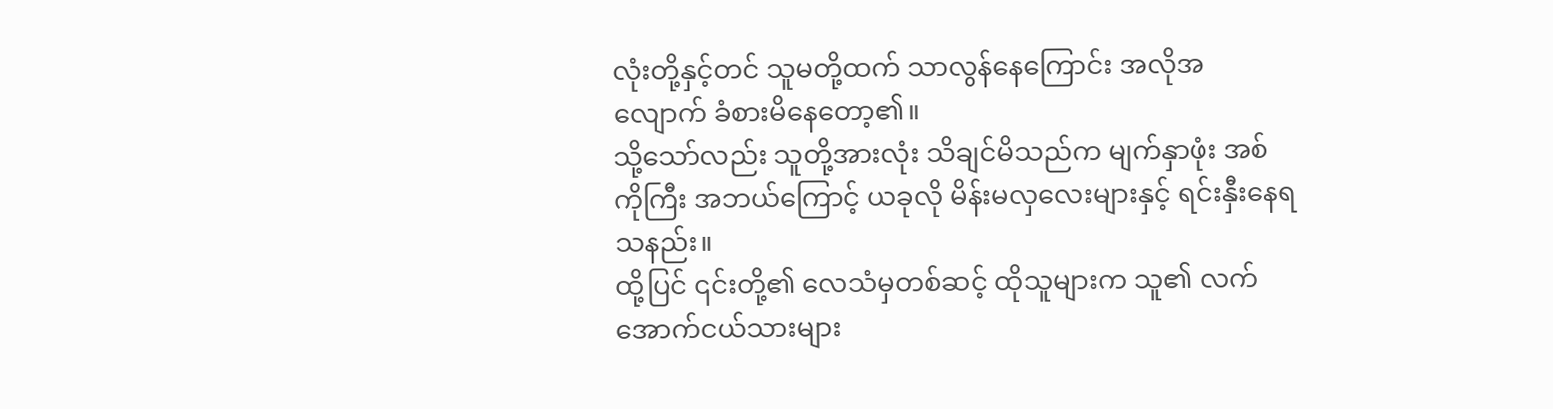လုံးတို့နှင့်တင် သူမတို့ထက် သာလွန်နေကြောင်း အလိုအလျောက် ခံစားမိနေတော့၏။
သို့သော်လည်း သူတို့အားလုံး သိချင်မိသည်က မျက်နှာဖုံး အစ်ကိုကြီး အဘယ်ကြောင့် ယခုလို မိန်းမလှလေးများနှင့် ရင်းနှီးနေရသနည်း။
ထို့ပြင် ၎င်းတို့၏ လေသံမှတစ်ဆင့် ထိုသူများက သူ၏ လက်အောက်ငယ်သားများ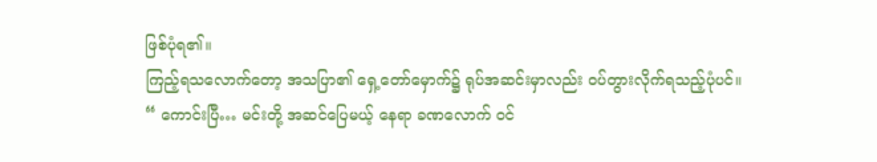ဖြစ်ပုံရ၏။
ကြည့်ရသလောက်တော့ အသပြာ၏ ရှေ့တော်မှောက်၌ ရုပ်အဆင်းမှာလည်း ဝပ်တွားလိုက်ရသည့်ပုံပင်။
“ ကောင်းပြီ… မင်းတို့ အဆင်ပြေမယ့် နေရာ ခဏလောက် ဝင်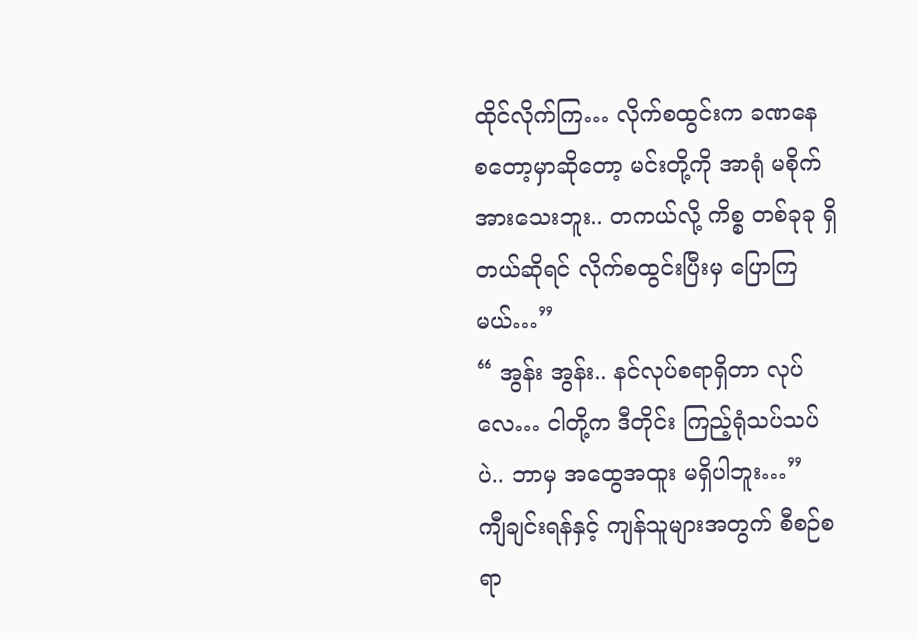ထိုင်လိုက်ကြ… လိုက်စထွင်းက ခဏနေ စတော့မှာဆိုတော့ မင်းတို့ကို အာရုံ မစိုက်အားသေးဘူး.. တကယ်လို့ ကိစ္စ တစ်ခုခု ရှိတယ်ဆိုရင် လိုက်စထွင်းပြီးမှ ပြောကြမယ်…”
“ အွန်း အွန်း.. နင်လုပ်စရာရှိတာ လုပ်လေ… ငါတို့က ဒီတိုင်း ကြည့်ရုံသပ်သပ်ပဲ.. ဘာမှ အထွေအထူး မရှိပါဘူး…”
ကျီချင်းရန်နှင့် ကျန်သူများအတွက် စီစဉ်စရာ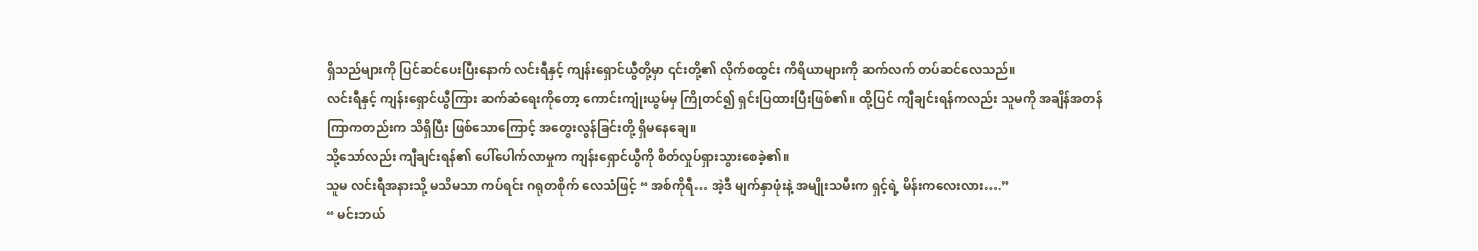ရှိသည်များကို ပြင်ဆင်ပေးပြီးနောက် လင်းရီနှင့် ကျန်းရှောင်ယွီတို့မှာ ၎င်းတို့၏ လိုက်စထွင်း ကိရိယာများကို ဆက်လက် တပ်ဆင်လေသည်။
လင်းရီနှင့် ကျန်းရှောင်ယွီကြား ဆက်ဆံရေးကိုတော့ ကောင်းကျုံးယွမ်မှ ကြိုတင်၍ ရှင်းပြထားပြီးဖြစ်၏။ ထို့ပြင် ကျီချင်းရန်ကလည်း သူမကို အချိန်အတန်ကြာကတည်းက သိရှိပြီး ဖြစ်သောကြောင့် အတွေးလွန်ခြင်းတို့ ရှိမနေချေ။
သို့သော်လည်း ကျီချင်းရန်၏ ပေါ်ပေါက်လာမှုက ကျန်းရှောင်ယွီကို စိတ်လှုပ်ရှားသွားစေခဲ့၏။
သူမ လင်းရီအနားသို့ မသိမသာ ကပ်ရင်း ဂရုတစိုက် လေသံဖြင့် “ အစ်ကိုရီ… အဲ့ဒီ မျက်နှာဖုံးနဲ့ အမျိုးသမီးက ရှင့်ရဲ့ မိန်းကလေးလား….”
“ မင်းဘယ်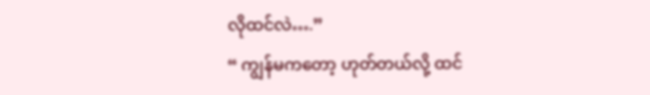လိုထင်လဲ….”
“ ကျွန်မကတော့ ဟုတ်တယ်လို့ ထင်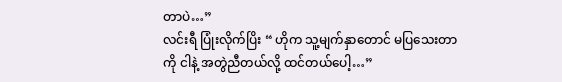တာပဲ…”
လင်းရီ ပြုံးလိုက်ပြိး “ ဟိုက သူ့မျက်နှာတောင် မပြသေးတာကို ငါနဲ့ အတွဲညီတယ်လို့ ထင်တယ်ပေါ့…”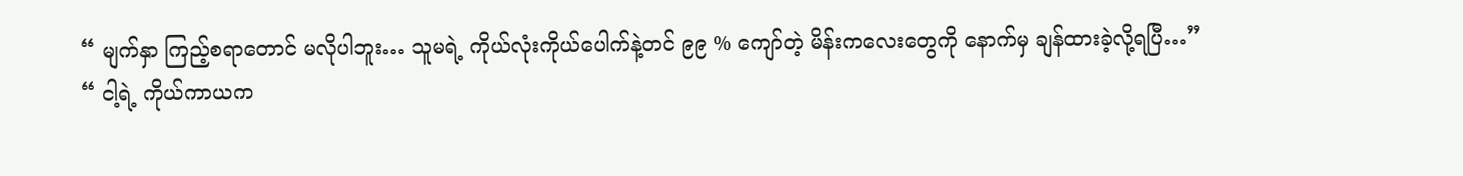“ မျက်နှာ ကြည့်စရာတောင် မလိုပါဘူး… သူမရဲ့ ကိုယ်လုံးကိုယ်ပေါက်နဲ့တင် ၉၉ % ကျော်တဲ့ မိန်းကလေးတွေကို နောက်မှ ချန်ထားခဲ့လို့ရပြီ…”
“ ငါ့ရဲ့ ကိုယ်ကာယက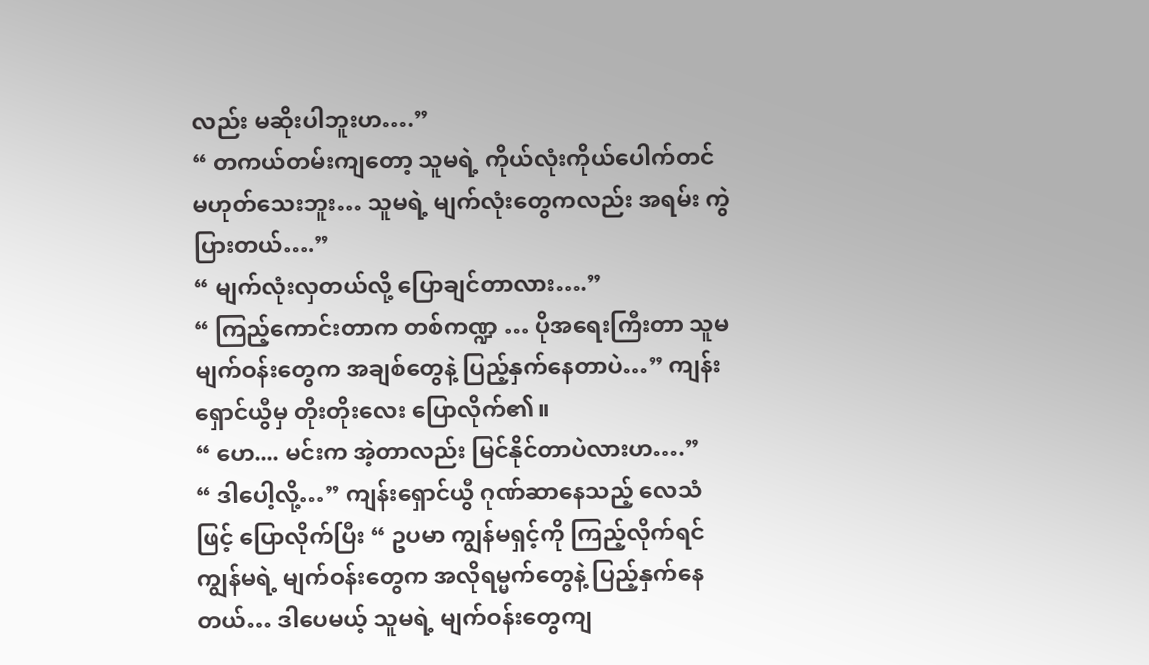လည်း မဆိုးပါဘူးဟ….”
“ တကယ်တမ်းကျတော့ သူမရဲ့ ကိုယ်လုံးကိုယ်ပေါက်တင် မဟုတ်သေးဘူး… သူမရဲ့ မျက်လုံးတွေကလည်း အရမ်း ကွဲပြားတယ်….”
“ မျက်လုံးလှတယ်လို့ ပြောချင်တာလား….”
“ ကြည့်ကောင်းတာက တစ်ကဏ္ဍ … ပိုအရေးကြီးတာ သူမ မျက်ဝန်းတွေက အချစ်တွေနဲ့ ပြည့်နှက်နေတာပဲ…” ကျန်းရှောင်ယွီမှ တိုးတိုးလေး ပြောလိုက်၏။
“ ဟေ.... မင်းက အဲ့တာလည်း မြင်နိုင်တာပဲလားဟ….”
“ ဒါပေါ့လို့…” ကျန်းရှောင်ယွီ ဂုဏ်ဆာနေသည့် လေသံဖြင့် ပြောလိုက်ပြီး “ ဥပမာ ကျွန်မရှင့်ကို ကြည့်လိုက်ရင် ကျွန်မရဲ့ မျက်ဝန်းတွေက အလိုရမ္မက်တွေနဲ့ ပြည့်နှက်နေတယ်… ဒါပေမယ့် သူမရဲ့ မျက်ဝန်းတွေကျ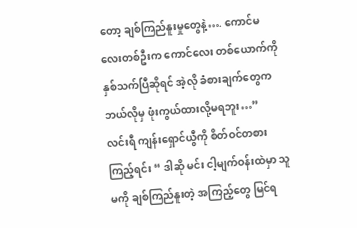တော့ ချစ်ကြည်နူးမှုတွေနဲ့…. ကောင်မလေးတစ်ဦးက ကောင်လေး တစ်ယောက်ကို နှစ်သက်ပြီဆိုရင် အဲ့လို ခံစားချက်တွေက ဘယ်လိုမှ ဖုံးကွယ်ထားလို့မရဘူး…”
လင်းရီ ကျန်းရှောင်ယွီကို စိတ်ဝင်တစား ကြည့်ရင်း “ ဒါဆို မင်း ငါ့မျက်ဝန်းထဲမှာ သူမကို ချစ်ကြည်နူးတဲ့ အကြည့်တွေ မြင်ရ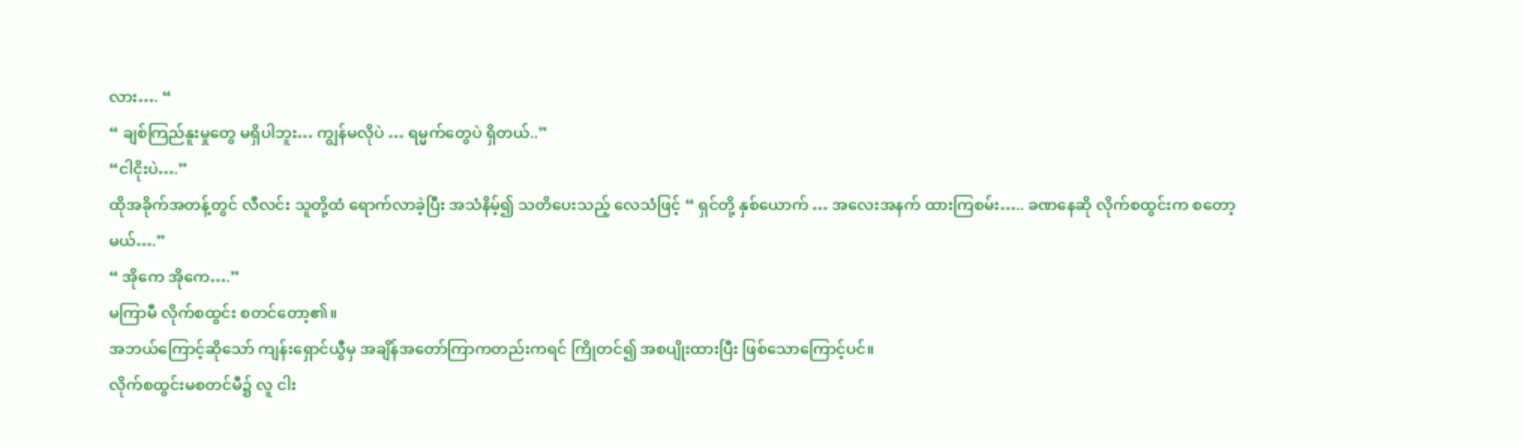လား…. “
“ ချစ်ကြည်နူးမှုတွေ မရှိပါဘူး… ကျွန်မလိုပဲ … ရမ္မက်တွေပဲ ရှိတယ်..”
“ငါငိုးပဲ….”
ထိုအခိုက်အတန့်တွင် လီလင်း သူတို့ထံ ရောက်လာခဲ့ပြီး အသံနိမ့်၍ သတိပေးသည့် လေသံဖြင့် “ ရှင်တို့ နှစ်ယောက် … အလေးအနက် ထားကြစမ်း….. ခဏနေဆို လိုက်စထွင်းက စတော့မယ်….”
“ အိုကေ အိုကေ….”
မကြာမီ လိုက်စထွင်း စတင်တော့၏။
အဘယ်ကြောင့်ဆိုသော် ကျန်းရှောင်ယွီမှ အချိန်အတော်ကြာကတည်းကရင် ကြိုတင်၍ အစပျိုးထားပြီး ဖြစ်သောကြောင့်ပင်။
လိုက်စထွင်းမစတင်မီ၌ လူ ငါး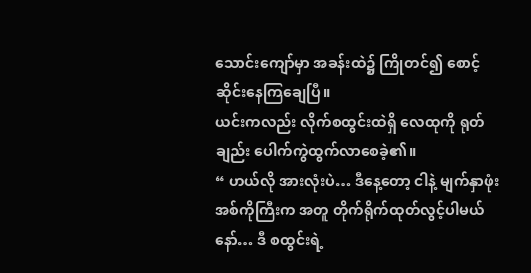သောင်းကျော်မှာ အခန်းထဲ၌ ကြိုတင်၍ စောင့်ဆိုင်းနေကြချေပြီ။
ယင်းကလည်း လိုက်စထွင်းထဲရှိ လေထုကို ရုတ်ချည်း ပေါက်ကွဲထွက်လာစေခဲ့၏။
“ ဟယ်လို အားလုံးပဲ… ဒီနေ့တော့ ငါနဲ့ မျက်နှာဖုံး အစ်ကိုကြီးက အတူ တိုက်ရိုက်ထုတ်လွင့်ပါမယ်နော်… ဒီ စထွင်းရဲ့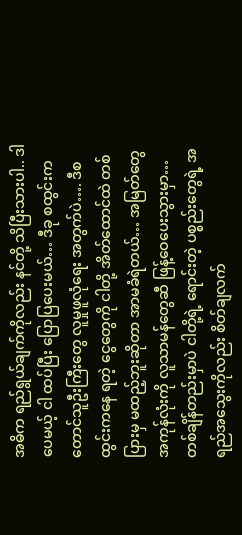အဓိက ရည်ရွယ်ချက်ကိုလည်း နင်တို့ သိပြီးသားပါ.. ဒါပေမယ့် ငါ ထပ်ပြီး ပြောပြပေးမယ်… ဒီခု စထွင်းက တောင်သူဦးကြီးတွေ လူမှုဖူလုံရေး အတွက်ပဲ…. ဒီစထွင်းကနေ ရတဲ့ ငွေတွေကို ငါတို့ အိတ်ထောင်ထဲ တစ်ပြားမှ မထည့်ဘူးဆိုတာ အာမခံရဲတယ်… အမြတ်တွေ အကုန်လုံးကို လူသာမန်တွေဆီ ဖြန့်ဝေပေးသွားမှာ… တစ်ချိန်တည်းမှာပဲ ငါတို့ရဲ့ ရောင်းတဲ့ ပစ္စည်းတွေရဲ့ အရည်အသွေးကိုလည်း စိတ်ချလက်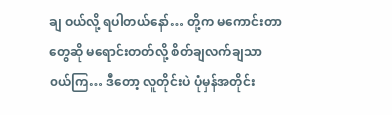ချ ဝယ်လို့ ရပါတယ်နော်… တို့က မကောင်းတာတွေဆို မရောင်းတတ်လို့ စိတ်ချလက်ချသာ၀ယ်ကြ… ဒီတော့ လူတိုင်းပဲ ပုံမှန်အတိုင်း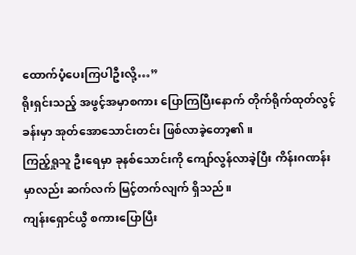ထောက်ပံ့ပေးကြပါဦးလို့…”
ရိုးရှင်းသည့် အဖွင့်အမှာစကား ပြောကြပြီးနောက် တိုက်ရိုက်ထုတ်လွင့်ခန်းမှာ အုတ်အောသောင်းတင်း ဖြစ်လာခဲ့တော့၏။
ကြည့်ရှုသူ ဦးရေမှာ ခုနစ်သောင်းကို ကျော်လွန်လာခဲ့ပြီး ကိန်းဂဏန်းမှာလည်း ဆက်လက် မြင့်တက်လျက် ရှိသည်။
ကျန်းရှောင်ယွီ စကားပြောပြီး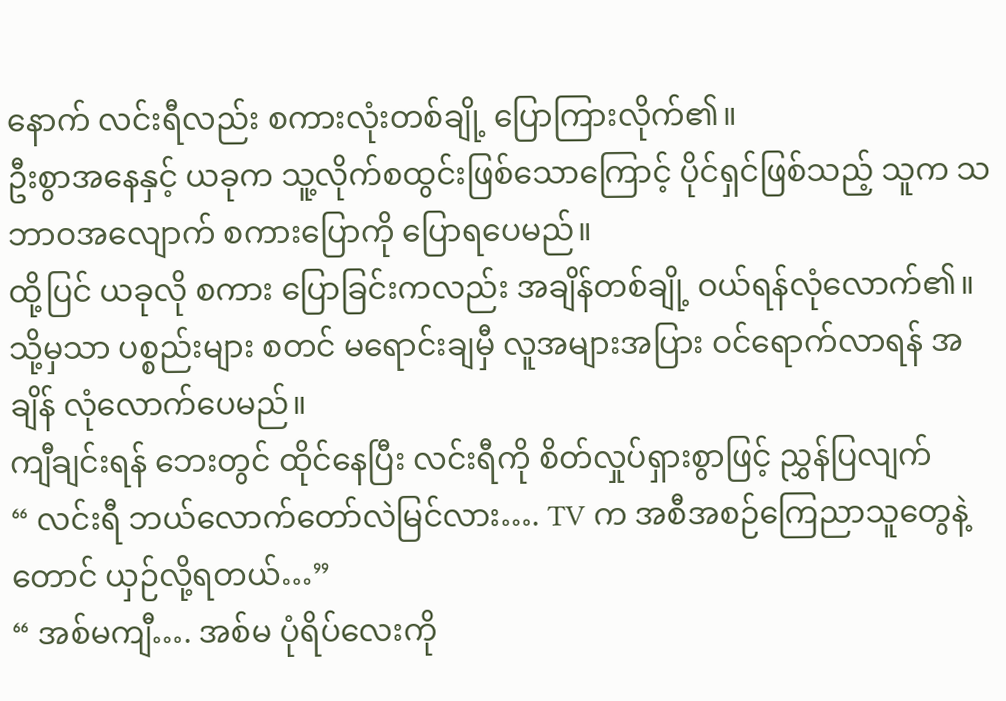နောက် လင်းရီလည်း စကားလုံးတစ်ချို့ ပြောကြားလိုက်၏။
ဦးစွာအနေနှင့် ယခုက သူ့လိုက်စထွင်းဖြစ်သောကြောင့် ပိုင်ရှင်ဖြစ်သည့် သူက သဘာဝအလျောက် စကားပြောကို ပြောရပေမည်။
ထို့ပြင် ယခုလို စကား ပြောခြင်းကလည်း အချိန်တစ်ချို့ ဝယ်ရန်လုံလောက်၏။ သို့မှသာ ပစ္စည်းများ စတင် မရောင်းချမှီ လူအများအပြား ဝင်ရောက်လာရန် အချိန် လုံလောက်ပေမည်။
ကျီချင်းရန် ဘေးတွင် ထိုင်နေပြီး လင်းရီကို စိတ်လှုပ်ရှားစွာဖြင့် ညွှန်ပြလျက်
“ လင်းရီ ဘယ်လောက်တော်လဲမြင်လား…. TV က အစီအစဉ်ကြေညာသူတွေနဲ့တောင် ယှဉ်လို့ရတယ်…”
“ အစ်မကျီ…. အစ်မ ပုံရိပ်လေးကို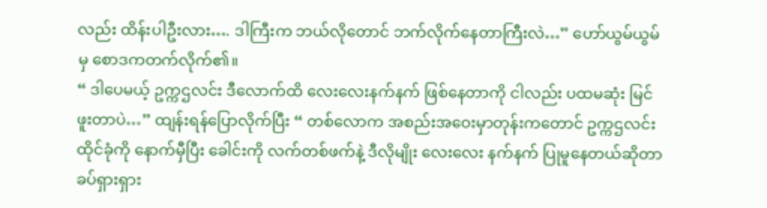လည်း ထိန်းပါဦးလား…. ဒါကြီးက ဘယ်လိုတောင် ဘက်လိုက်နေတာကြီးလဲ…” ဟော်ယွမ်ယွမ်မှ စောဒကတက်လိုက်၏။
“ ဒါပေမယ့် ဥက္ကဌလင်း ဒီလောက်ထိ လေးလေးနက်နက် ဖြစ်နေတာကို ငါလည်း ပထမဆုံး မြင်ဖူးတာပဲ…” ထျန်းရန်ပြောလိုက်ပြီး “ တစ်လောက အစည်းအဝေးမှာတုန်းကတောင် ဥက္ကဌလင်း ထိုင်ခုံကို နောက်မှီပြီး ခေါင်းကို လက်တစ်ဖက်နဲ့ ဒီလိုမျိုး လေးလေး နက်နက် ပြုမူနေတယ်ဆိုတာ ခပ်ရှားရှား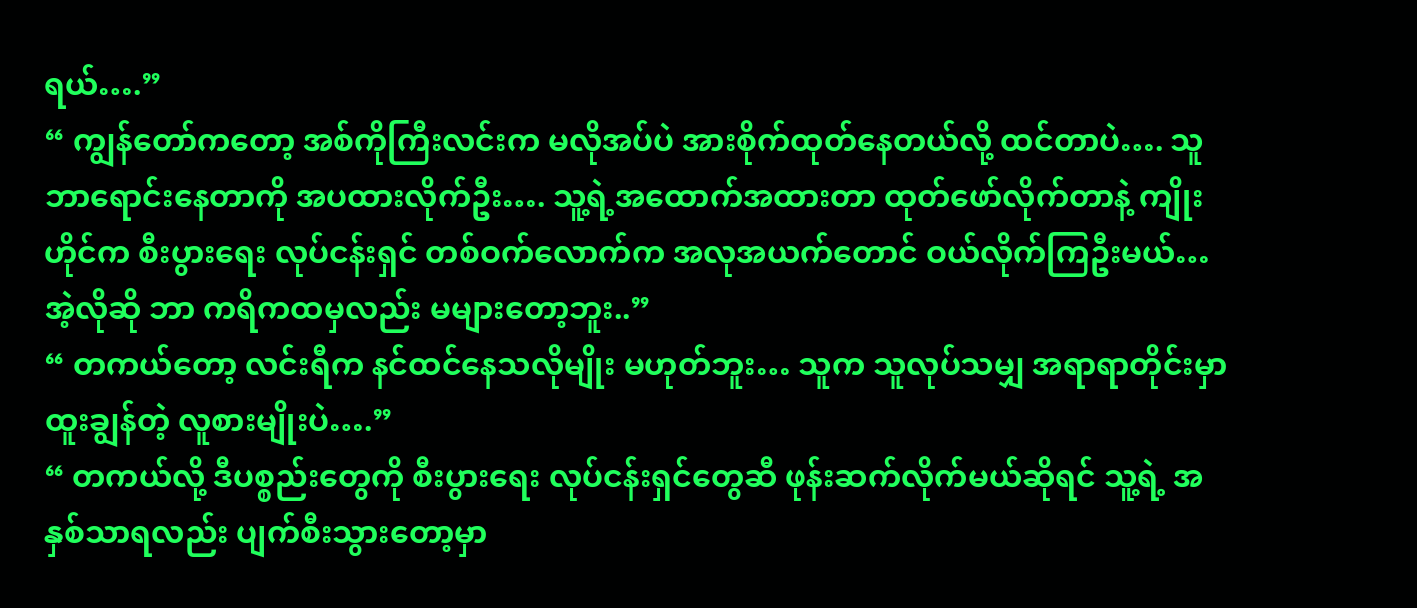ရယ်….”
“ ကျွန်တော်ကတော့ အစ်ကိုကြီးလင်းက မလိုအပ်ပဲ အားစိုက်ထုတ်နေတယ်လို့ ထင်တာပဲ…. သူဘာရောင်းနေတာကို အပထားလိုက်ဦး…. သူ့ရဲ့အထောက်အထားတာ ထုတ်ဖော်လိုက်တာနဲ့ ကျိုးဟိုင်က စီးပွားရေး လုပ်ငန်းရှင် တစ်ဝက်လောက်က အလုအယက်တောင် ဝယ်လိုက်ကြဦးမယ်… အဲ့လိုဆို ဘာ ကရိကထမှလည်း မများတော့ဘူး..”
“ တကယ်တော့ လင်းရီက နင်ထင်နေသလိုမျိုး မဟုတ်ဘူး… သူက သူလုပ်သမျှ အရာရာတိုင်းမှာ ထူးချွန်တဲ့ လူစားမျိုးပဲ….”
“ တကယ်လို့ ဒီပစ္စည်းတွေကို စီးပွားရေး လုပ်ငန်းရှင်တွေဆီ ဖုန်းဆက်လိုက်မယ်ဆိုရင် သူ့ရဲ့ အနှစ်သာရလည်း ပျက်စီးသွားတော့မှာ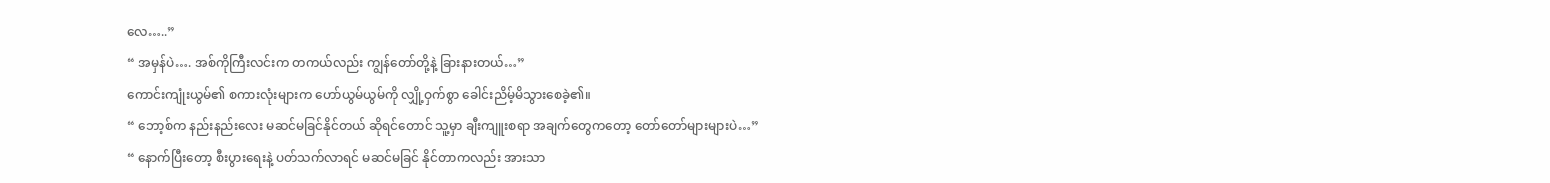လေ…..”
“ အမှန်ပဲ…. အစ်ကိုကြီးလင်းက တကယ်လည်း ကျွန်တော်တို့နဲ့ ခြားနားတယ်…”
ကောင်းကျုံးယွမ်၏ စကားလုံးများက ဟော်ယွမ်ယွမ်ကို လျှို့ဝှက်စွာ ခေါင်းညိမ့်မိသွားစေခဲ့၏။
“ ဘော့စ်က နည်းနည်းလေး မဆင်မခြင်နိုင်တယ် ဆိုရင်တောင် သူ့မှာ ချီးကျူးစရာ အချက်တွေကတော့ တော်တော်များများပဲ…”
“ နောက်ပြီးတော့ စီးပွားရေးနဲ့ ပတ်သက်လာရင် မဆင်မခြင် နိုင်တာကလည်း အားသာ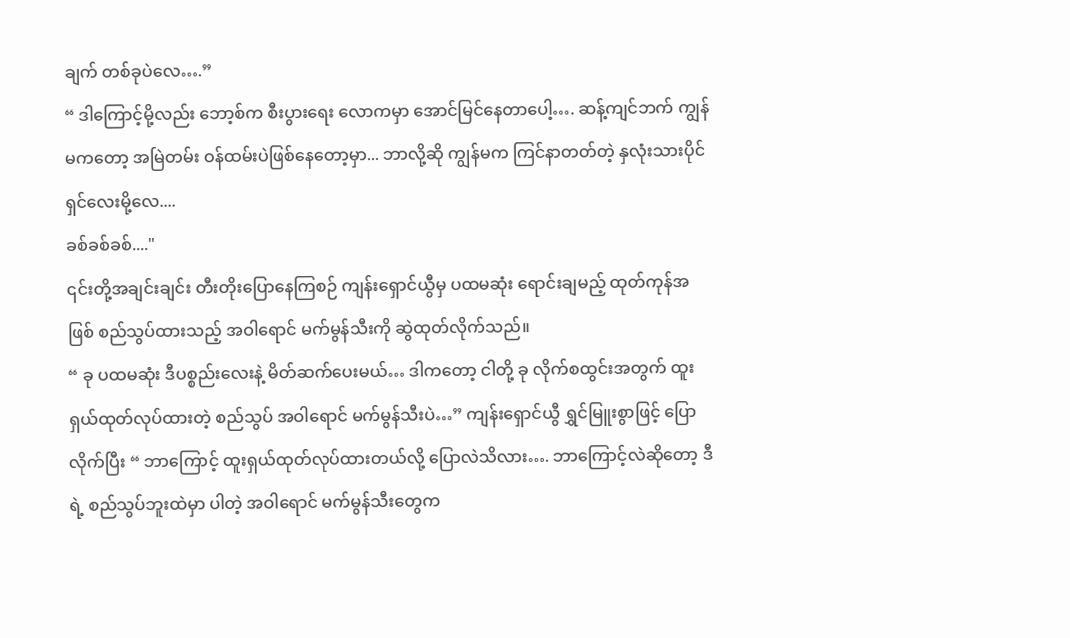ချက် တစ်ခုပဲလေ….”
“ ဒါကြောင့်မို့လည်း ဘော့စ်က စီးပွားရေး လောကမှာ အောင်မြင်နေတာပေါ့…. ဆန့်ကျင်ဘက် ကျွန်မကတော့ အမြဲတမ်း ဝန်ထမ်းပဲဖြစ်နေတော့မှာ... ဘာလို့ဆို ကျွန်မက ကြင်နာတတ်တဲ့ နှလုံးသားပိုင်ရှင်လေးမို့လေ....
ခစ်ခစ်ခစ်...."
၎င်းတို့အချင်းချင်း တီးတိုးပြောနေကြစဉ် ကျန်းရှောင်ယွီမှ ပထမဆုံး ရောင်းချမည့် ထုတ်ကုန်အဖြစ် စည်သွပ်ထားသည့် အဝါရောင် မက်မွန်သီးကို ဆွဲထုတ်လိုက်သည်။
“ ခု ပထမဆုံး ဒီပစ္စည်းလေးနဲ့ မိတ်ဆက်ပေးမယ်… ဒါကတော့ ငါတို့ ခု လိုက်စထွင်းအတွက် ထူးရှယ်ထုတ်လုပ်ထားတဲ့ စည်သွပ် အဝါရောင် မက်မွန်သီးပဲ…” ကျန်းရှောင်ယွီ ရွှင်မြူးစွာဖြင့် ပြောလိုက်ပြီး “ ဘာကြောင့် ထူးရှယ်ထုတ်လုပ်ထားတယ်လို့ ပြောလဲသိလား…. ဘာကြောင့်လဲဆိုတော့ ဒီရဲ့ စည်သွပ်ဘူးထဲမှာ ပါတဲ့ အဝါရောင် မက်မွန်သီးတွေက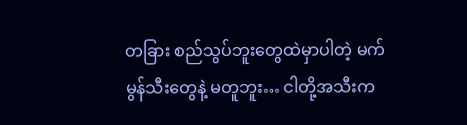တခြား စည်သွပ်ဘူးတွေထဲမှာပါတဲ့ မက်မွန်သီးတွေနဲ့ မတူဘူး… ငါတို့အသီးက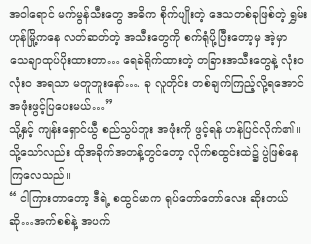အဝါရောင် မက်မွန်သီးတွေ အဓိက စိုက်ပျိုးတဲ့ ဒေသတစ်ခုဖြစ်တဲ့ ရွှမ်းဟုန်မြို့ကနေ လတ်ဆတ်တဲ့ အသီးတွေကို စက်ရုံပို့ပြီးတော့မှ အဲ့မှာ သေချာထုပ်ပိုးထားတာ… ရေခဲရိုက်ထားတဲ့ တခြားအသီးတွေနဲ့ လုံးဝ လုံးဝ အရသာ မတူဘူးနော်…. ခု လူတိုင်း တစ်ချက်ကြည့်လို့ရအောင် အဖုံးဖွင့်ပြပေးမယ်…”
သို့နှင့် ကျန်းရှောင်ယွီ စည်သွပ်ဘူး အဖုံးကို ဖွင့်ရန် ဟန်ပြင်လိုက်၏။
သို့သော်လည်း ထိုအခိုက်အတန့်တွင်တော့ လိုက်စထွင်းထဲ၌ ပွဲဖြစ်နေကြလေသည်။
“ ငါကြားတာတော့ ဒီရဲ့ စထွင်မာက ရုပ်တော်တော်လေး ဆိုးတယ်ဆို…အက်စစ်နဲ့ အပက်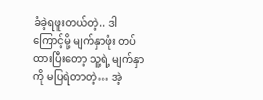ခံခဲ့ရဖူးတယ်တဲ့.. ဒါကြောင့်မို့ မျက်နှာဖုံး တပ်ထားပြီးတော့ သူ့ရဲ့ မျက်နှာကို မပြရဲတာတဲ့… အဲ့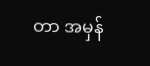တာ အမှန်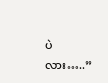ပဲလား…..”